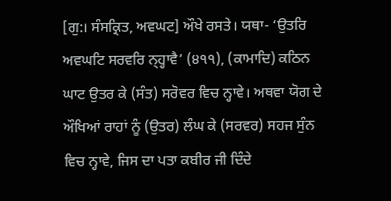[ਗੁ:। ਸੰਸਕ੍ਰਿਤ, ਅਵਘਟ] ਔਖੇ ਰਸਤੇ। ਯਥਾ- ‘ਉਤਰਿ ਅਵਘਟਿ ਸਰਵਰਿ ਨ੍ਹ੍ਹਾਵੈ’ (੪੧੧), (ਕਾਮਾਦਿ) ਕਠਿਨ ਘਾਟ ਉਤਰ ਕੇ (ਸੰਤ) ਸਰੋਵਰ ਵਿਚ ਨ੍ਹਾਵੇ। ਅਥਵਾ ਯੋਗ ਦੇ ਔਖਿਆਂ ਰਾਹਾਂ ਨੂੰ (ਉਤਰ) ਲੰਘ ਕੇ (ਸਰਵਰ) ਸਹਜ ਸੁੰਨ ਵਿਚ ਨ੍ਹਾਵੇ, ਜਿਸ ਦਾ ਪਤਾ ਕਬੀਰ ਜੀ ਦਿੰਦੇ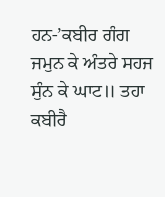ਹਨ-’ਕਬੀਰ ਗੰਗ ਜਮੁਨ ਕੇ ਅੰਤਰੇ ਸਹਜ ਸੁੰਨ ਕੇ ਘਾਟ॥ ਤਹਾ ਕਬੀਰੈ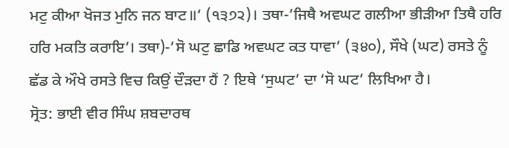ਮਟੁ ਕੀਆ ਖੋਜਤ ਮੁਨਿ ਜਨ ਬਾਟ॥’ (੧੩੭੨)। ਤਥਾ-’ਜਿਥੈ ਅਵਘਟ ਗਲੀਆ ਭੀੜੀਆ ਤਿਥੈ ਹਰਿ ਹਰਿ ਮਕਤਿ ਕਰਾਇ’। ਤਥਾ)-’ਸੋ ਘਟੁ ਛਾਡਿ ਅਵਘਟ ਕਤ ਧਾਵਾ’ (੩੪੦), ਸੌਖੇ (ਘਟ) ਰਸਤੇ ਨੂੰ ਛੱਡ ਕੇ ਔਖੇ ਰਸਤੇ ਵਿਚ ਕਿਉਂ ਦੌੜਦਾ ਹੈਂ ? ਇਥੇ ‘ਸੁਘਟ’ ਦਾ ‘ਸੋ ਘਟ’ ਲਿਖਿਆ ਹੈ।
ਸ੍ਰੋਤ: ਭਾਈ ਵੀਰ ਸਿੰਘ ਸ਼ਬਦਾਰਥ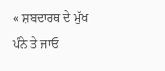« ਸ਼ਬਦਾਰਥ ਦੇ ਮੁੱਖ ਪੰਨੇ ਤੇ ਜਾਓ